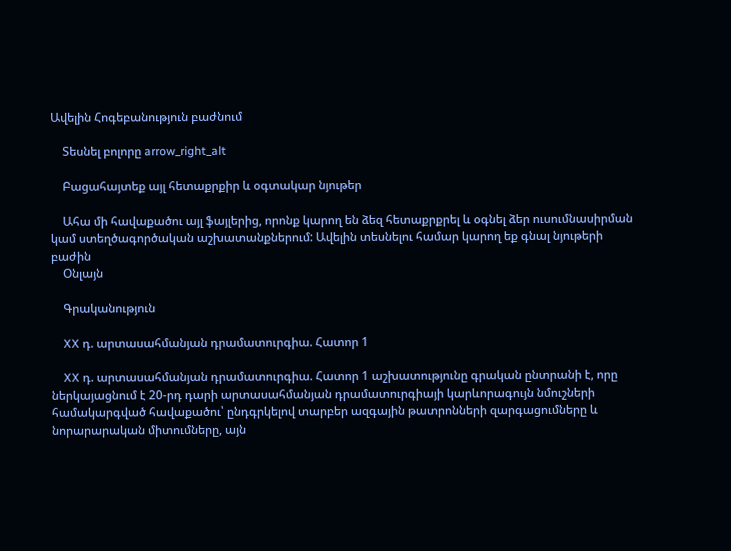Ավելին Հոգեբանություն բաժնում

    Տեսնել բոլորը arrow_right_alt

    Բացահայտեք այլ հետաքրքիր և օգտակար նյութեր

    Ահա մի հավաքածու այլ ֆայլերից, որոնք կարող են ձեզ հետաքրքրել և օգնել ձեր ուսումնասիրման կամ ստեղծագործական աշխատանքներում: Ավելին տեսնելու համար կարող եք գնալ նյութերի բաժին
    Օնլայն

    Գրականություն

    XX դ. արտասահմանյան դրամատուրգիա. Հատոր 1

    XX դ. արտասահմանյան դրամատուրգիա. Հատոր 1 աշխատությունը գրական ընտրանի է, որը ներկայացնում է 20-րդ դարի արտասահմանյան դրամատուրգիայի կարևորագույն նմուշների համակարգված հավաքածու՝ ընդգրկելով տարբեր ազգային թատրոնների զարգացումները և նորարարական միտումները, այն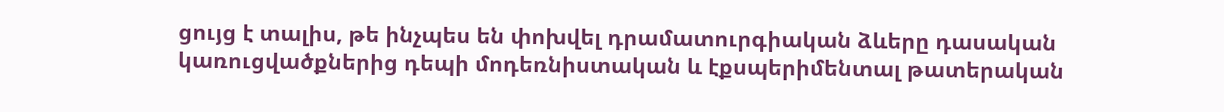ցույց է տալիս, թե ինչպես են փոխվել դրամատուրգիական ձևերը դասական կառուցվածքներից դեպի մոդեռնիստական և էքսպերիմենտալ թատերական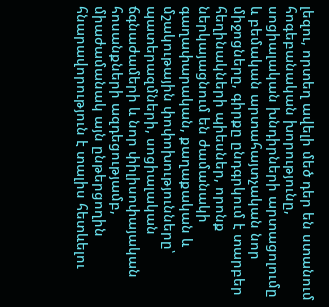լեզու, որտեղ ավելի մեծ դեր են ստանում հոգեբանական խորությունը, սոցիալական խնդիրների արտացոլումը և բեմական արտահայտչական նոր միջոցները, գիրքը ընդգրկում է տարբեր հեղինակների պիեսներ, որոնք ներկայացնում են ժամանակի գաղափարական, քաղաքական և մշակութային փոփոխությունները՝ պատերազմների, սոցիալական ճգնաժամերի և նոր փիլիսոփայական հոսանքների ազդեցությամբ, միաժամանակ այն ընթերցողին հնարավորություն է տալիս հետևելու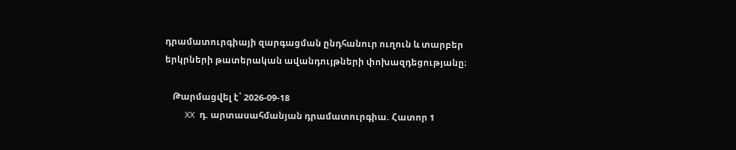դրամատուրգիայի զարգացման ընդհանուր ուղուն և տարբեր երկրների թատերական ավանդույթների փոխազդեցությանը։

    Թարմացվել է՝ 2026-09-18
    XX դ. արտասահմանյան դրամատուրգիա. Հատոր 1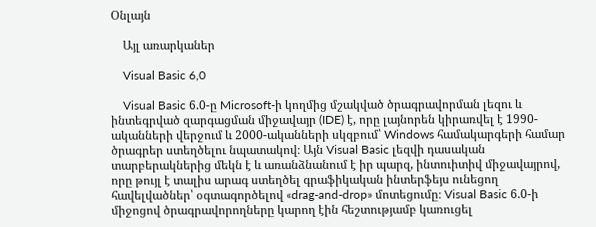Օնլայն

    Այլ առարկաներ

    Visual Basic 6,0

    Visual Basic 6.0-ը Microsoft-ի կողմից մշակված ծրագրավորման լեզու և ինտեգրված զարգացման միջավայր (IDE) է, որը լայնորեն կիրառվել է 1990-ականների վերջում և 2000-ականների սկզբում՝ Windows համակարգերի համար ծրագրեր ստեղծելու նպատակով։ Այն Visual Basic լեզվի դասական տարբերակներից մեկն է և առանձնանում է իր պարզ, ինտուիտիվ միջավայրով, որը թույլ է տալիս արագ ստեղծել գրաֆիկական ինտերֆեյս ունեցող հավելվածներ՝ օգտագործելով «drag-and-drop» մոտեցումը։ Visual Basic 6.0-ի միջոցով ծրագրավորողները կարող էին հեշտությամբ կառուցել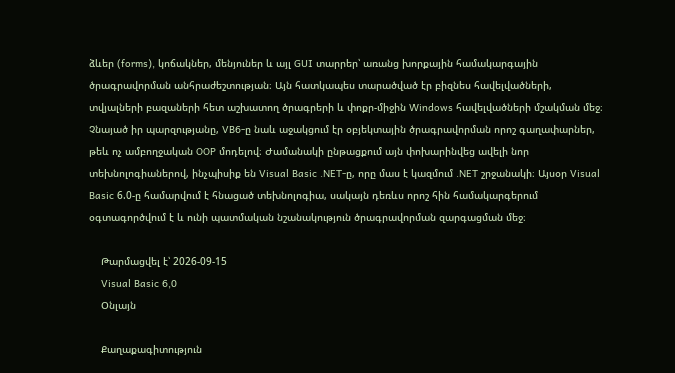ձևեր (forms), կոճակներ, մենյուներ և այլ GUI տարրեր՝ առանց խորքային համակարգային ծրագրավորման անհրաժեշտության։ Այն հատկապես տարածված էր բիզնես հավելվածների, տվյալների բազաների հետ աշխատող ծրագրերի և փոքր-միջին Windows հավելվածների մշակման մեջ։ Չնայած իր պարզությանը, VB6-ը նաև աջակցում էր օբյեկտային ծրագրավորման որոշ գաղափարներ, թեև ոչ ամբողջական OOP մոդելով։ Ժամանակի ընթացքում այն փոխարինվեց ավելի նոր տեխնոլոգիաներով, ինչպիսիք են Visual Basic .NET-ը, որը մաս է կազմում .NET շրջանակի։ Այսօր Visual Basic 6.0-ը համարվում է հնացած տեխնոլոգիա, սակայն դեռևս որոշ հին համակարգերում օգտագործվում է և ունի պատմական նշանակություն ծրագրավորման զարգացման մեջ։

    Թարմացվել է՝ 2026-09-15
    Visual Basic 6,0
    Օնլայն

    Քաղաքագիտություն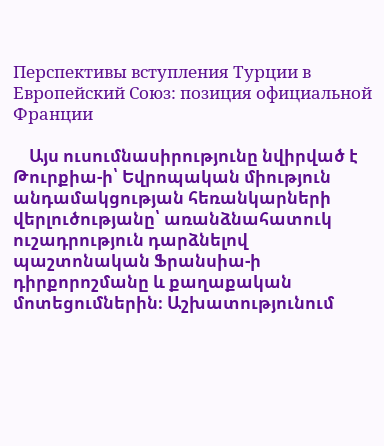Перспективы вступления Турции в Европейский Союз: позиция официальной Франции

    Այս ուսումնասիրությունը նվիրված է Թուրքիա-ի՝ Եվրոպական միություն անդամակցության հեռանկարների վերլուծությանը՝ առանձնահատուկ ուշադրություն դարձնելով պաշտոնական Ֆրանսիա-ի դիրքորոշմանը և քաղաքական մոտեցումներին։ Աշխատությունում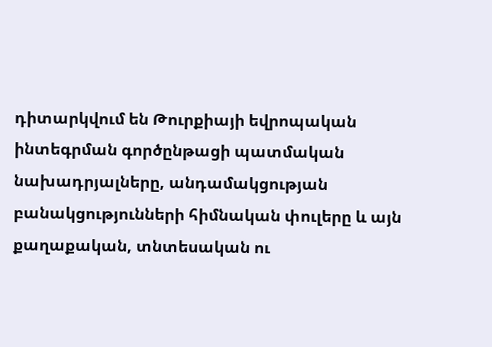դիտարկվում են Թուրքիայի եվրոպական ինտեգրման գործընթացի պատմական նախադրյալները, անդամակցության բանակցությունների հիմնական փուլերը և այն քաղաքական, տնտեսական ու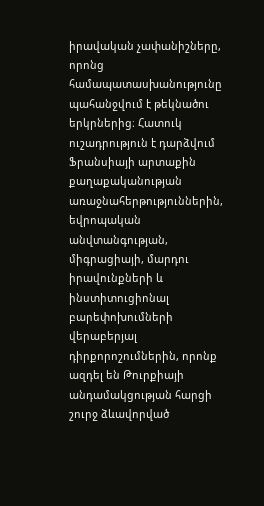իրավական չափանիշները, որոնց համապատասխանությունը պահանջվում է թեկնածու երկրներից։ Հատուկ ուշադրություն է դարձվում Ֆրանսիայի արտաքին քաղաքականության առաջնահերթություններին, եվրոպական անվտանգության, միգրացիայի, մարդու իրավունքների և ինստիտուցիոնալ բարեփոխումների վերաբերյալ դիրքորոշումներին, որոնք ազդել են Թուրքիայի անդամակցության հարցի շուրջ ձևավորված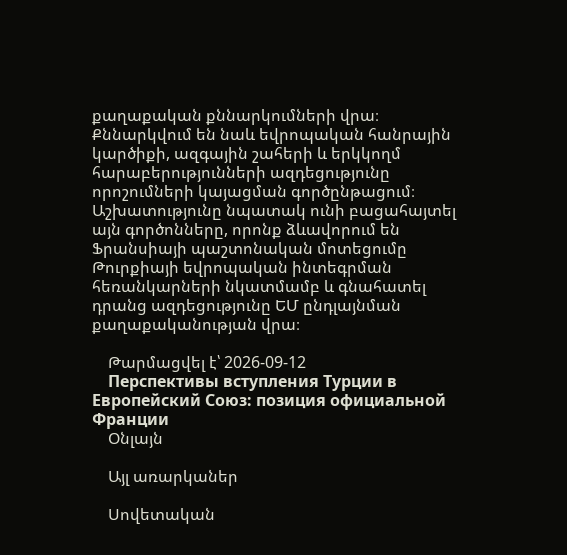քաղաքական քննարկումների վրա։ Քննարկվում են նաև եվրոպական հանրային կարծիքի, ազգային շահերի և երկկողմ հարաբերությունների ազդեցությունը որոշումների կայացման գործընթացում։ Աշխատությունը նպատակ ունի բացահայտել այն գործոնները, որոնք ձևավորում են Ֆրանսիայի պաշտոնական մոտեցումը Թուրքիայի եվրոպական ինտեգրման հեռանկարների նկատմամբ և գնահատել դրանց ազդեցությունը ԵՄ ընդլայնման քաղաքականության վրա։

    Թարմացվել է՝ 2026-09-12
    Перспективы вступления Турции в Европейский Союз: позиция официальной Франции
    Օնլայն

    Այլ առարկաներ

    Սովետական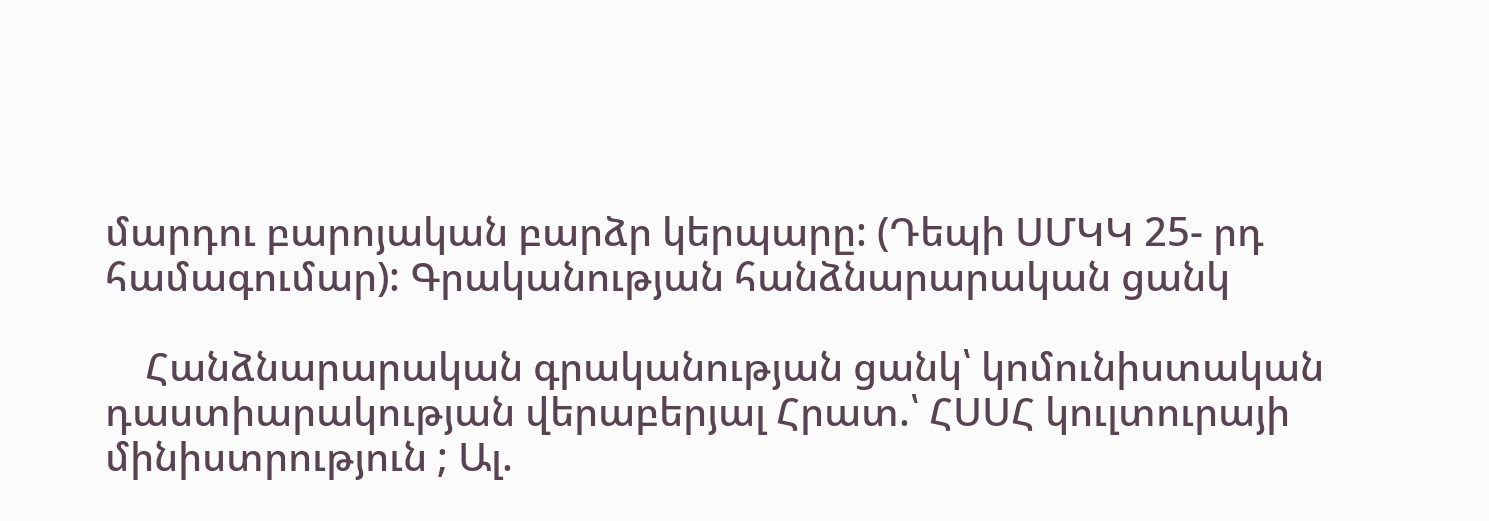մարդու բարոյական բարձր կերպարը: (Դեպի ՍՄԿԿ 25- րդ համագումար): Գրականության հանձնարարական ցանկ

    Հանձնարարական գրականության ցանկ՝ կոմունիստական դաստիարակության վերաբերյալ Հրատ.՝ ՀՍՍՀ կուլտուրայի մինիստրություն ; Ալ.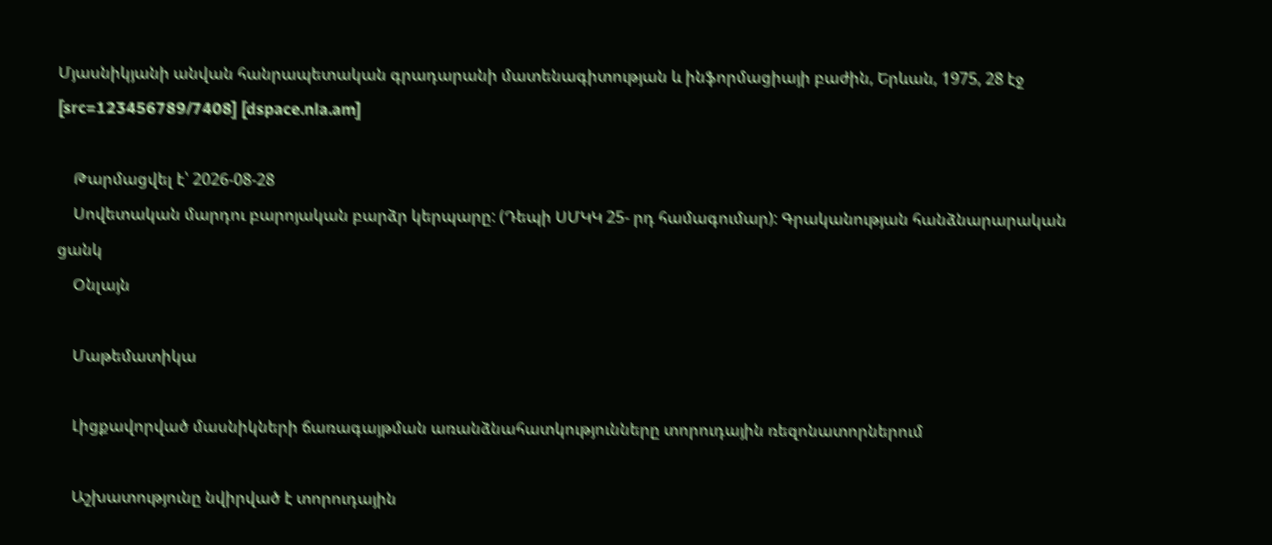Մյասնիկյանի անվան հանրապետական գրադարանի մատենագիտության և ինֆորմացիայի բաժին, Երևան, 1975, 28 էջ [src=123456789/7408] [dspace.nla.am]

    Թարմացվել է՝ 2026-08-28
    Սովետական մարդու բարոյական բարձր կերպարը: (Դեպի ՍՄԿԿ 25- րդ համագումար): Գրականության հանձնարարական ցանկ
    Օնլայն

    Մաթեմատիկա

    Լիցքավորված մասնիկների ճառագայթման առանձնահատկությունները տորուդային ռեզոնատորներում

    Աշխատությունը նվիրված է տորուդային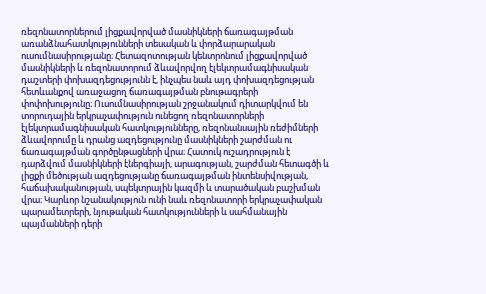ռեզոնատորներում լիցքավորված մասնիկների ճառագայթման առանձնահատկությունների տեսական և փորձարարական ուսումնասիրությանը։ Հետազոտության կենտրոնում լիցքավորված մասնիկների և ռեզոնատորում ձևավորվող էլեկտրամագնիսական դաշտերի փոխազդեցությունն է, ինչպես նաև այդ փոխազդեցության հետևանքով առաջացող ճառագայթման բնութագրերի փոփոխությունը։ Ուսումնասիրության շրջանակում դիտարկվում են տորուդային երկրաչափություն ունեցող ռեզոնատորների էլեկտրամագնիսական հատկությունները, ռեզոնանսային ռեժիմների ձևավորումը և դրանց ազդեցությունը մասնիկների շարժման ու ճառագայթման գործընթացների վրա։ Հատուկ ուշադրություն է դարձվում մասնիկների էներգիայի, արագության, շարժման հետագծի և լիցքի մեծության ազդեցությանը ճառագայթման ինտենսիվության, հաճախականության, սպեկտրային կազմի և տարածական բաշխման վրա։ Կարևոր նշանակություն ունի նաև ռեզոնատորի երկրաչափական պարամետրերի, նյութական հատկությունների և սահմանային պայմանների դերի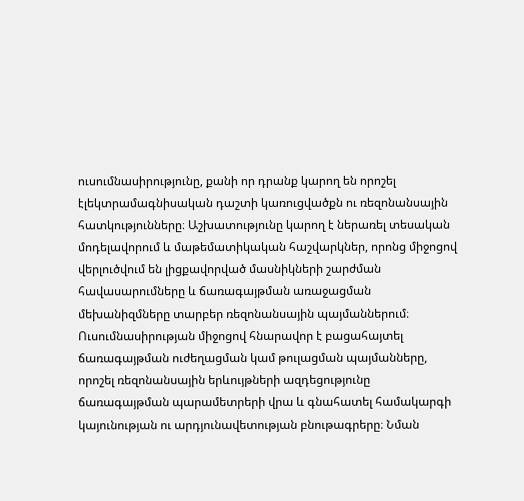ուսումնասիրությունը, քանի որ դրանք կարող են որոշել էլեկտրամագնիսական դաշտի կառուցվածքն ու ռեզոնանսային հատկությունները։ Աշխատությունը կարող է ներառել տեսական մոդելավորում և մաթեմատիկական հաշվարկներ, որոնց միջոցով վերլուծվում են լիցքավորված մասնիկների շարժման հավասարումները և ճառագայթման առաջացման մեխանիզմները տարբեր ռեզոնանսային պայմաններում։ Ուսումնասիրության միջոցով հնարավոր է բացահայտել ճառագայթման ուժեղացման կամ թուլացման պայմանները, որոշել ռեզոնանսային երևույթների ազդեցությունը ճառագայթման պարամետրերի վրա և գնահատել համակարգի կայունության ու արդյունավետության բնութագրերը։ Նման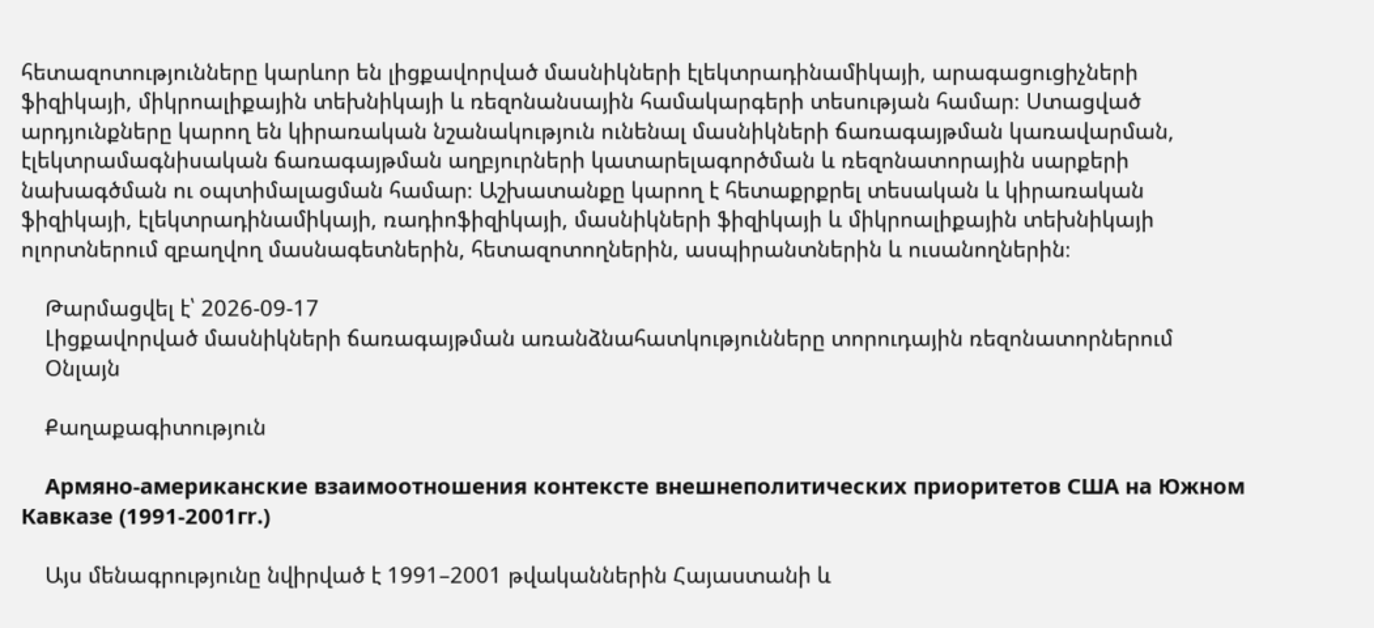հետազոտությունները կարևոր են լիցքավորված մասնիկների էլեկտրադինամիկայի, արագացուցիչների ֆիզիկայի, միկրոալիքային տեխնիկայի և ռեզոնանսային համակարգերի տեսության համար։ Ստացված արդյունքները կարող են կիրառական նշանակություն ունենալ մասնիկների ճառագայթման կառավարման, էլեկտրամագնիսական ճառագայթման աղբյուրների կատարելագործման և ռեզոնատորային սարքերի նախագծման ու օպտիմալացման համար։ Աշխատանքը կարող է հետաքրքրել տեսական և կիրառական ֆիզիկայի, էլեկտրադինամիկայի, ռադիոֆիզիկայի, մասնիկների ֆիզիկայի և միկրոալիքային տեխնիկայի ոլորտներում զբաղվող մասնագետներին, հետազոտողներին, ասպիրանտներին և ուսանողներին։

    Թարմացվել է՝ 2026-09-17
    Լիցքավորված մասնիկների ճառագայթման առանձնահատկությունները տորուդային ռեզոնատորներում
    Օնլայն

    Քաղաքագիտություն

    Армяно-американские взаимоотношения контексте внешнеполитических приоритетов США на Южном Кавказе (1991-2001гr.)

    Այս մենագրությունը նվիրված է 1991–2001 թվականներին Հայաստանի և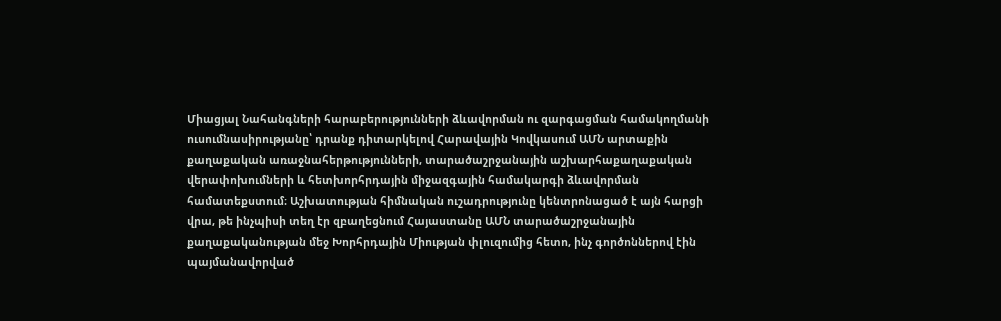Միացյալ Նահանգների հարաբերությունների ձևավորման ու զարգացման համակողմանի ուսումնասիրությանը՝ դրանք դիտարկելով Հարավային Կովկասում ԱՄՆ արտաքին քաղաքական առաջնահերթությունների, տարածաշրջանային աշխարհաքաղաքական վերափոխումների և հետխորհրդային միջազգային համակարգի ձևավորման համատեքստում։ Աշխատության հիմնական ուշադրությունը կենտրոնացած է այն հարցի վրա, թե ինչպիսի տեղ էր զբաղեցնում Հայաստանը ԱՄՆ տարածաշրջանային քաղաքականության մեջ Խորհրդային Միության փլուզումից հետո, ինչ գործոններով էին պայմանավորված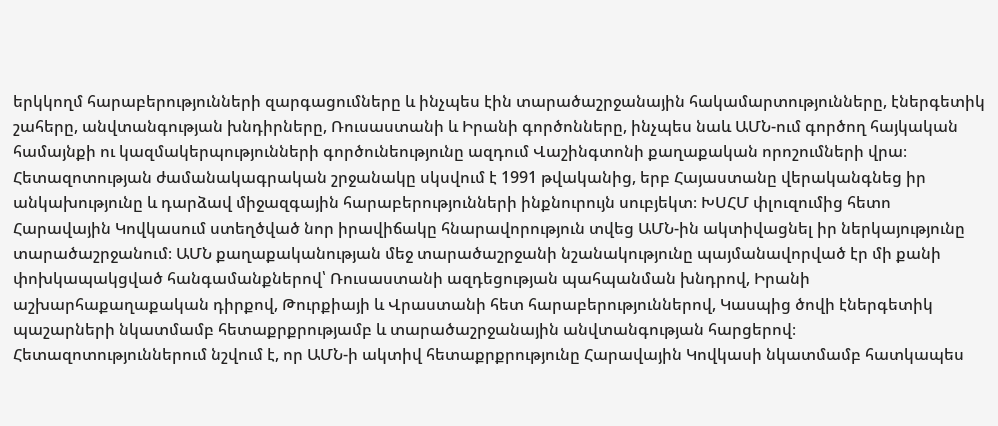երկկողմ հարաբերությունների զարգացումները և ինչպես էին տարածաշրջանային հակամարտությունները, էներգետիկ շահերը, անվտանգության խնդիրները, Ռուսաստանի և Իրանի գործոնները, ինչպես նաև ԱՄՆ-ում գործող հայկական համայնքի ու կազմակերպությունների գործունեությունը ազդում Վաշինգտոնի քաղաքական որոշումների վրա։ Հետազոտության ժամանակագրական շրջանակը սկսվում է 1991 թվականից, երբ Հայաստանը վերականգնեց իր անկախությունը և դարձավ միջազգային հարաբերությունների ինքնուրույն սուբյեկտ։ ԽՍՀՄ փլուզումից հետո Հարավային Կովկասում ստեղծված նոր իրավիճակը հնարավորություն տվեց ԱՄՆ-ին ակտիվացնել իր ներկայությունը տարածաշրջանում։ ԱՄՆ քաղաքականության մեջ տարածաշրջանի նշանակությունը պայմանավորված էր մի քանի փոխկապակցված հանգամանքներով՝ Ռուսաստանի ազդեցության պահպանման խնդրով, Իրանի աշխարհաքաղաքական դիրքով, Թուրքիայի և Վրաստանի հետ հարաբերություններով, Կասպից ծովի էներգետիկ պաշարների նկատմամբ հետաքրքրությամբ և տարածաշրջանային անվտանգության հարցերով։ Հետազոտություններում նշվում է, որ ԱՄՆ-ի ակտիվ հետաքրքրությունը Հարավային Կովկասի նկատմամբ հատկապես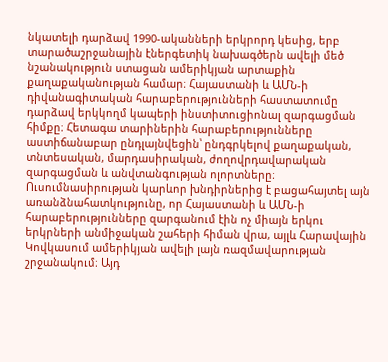նկատելի դարձավ 1990-ականների երկրորդ կեսից, երբ տարածաշրջանային էներգետիկ նախագծերն ավելի մեծ նշանակություն ստացան ամերիկյան արտաքին քաղաքականության համար։ Հայաստանի և ԱՄՆ-ի դիվանագիտական հարաբերությունների հաստատումը դարձավ երկկողմ կապերի ինստիտուցիոնալ զարգացման հիմքը։ Հետագա տարիներին հարաբերությունները աստիճանաբար ընդլայնվեցին՝ ընդգրկելով քաղաքական, տնտեսական, մարդասիրական, ժողովրդավարական զարգացման և անվտանգության ոլորտները։ Ուսումնասիրության կարևոր խնդիրներից է բացահայտել այն առանձնահատկությունը, որ Հայաստանի և ԱՄՆ-ի հարաբերությունները զարգանում էին ոչ միայն երկու երկրների անմիջական շահերի հիման վրա, այլև Հարավային Կովկասում ամերիկյան ավելի լայն ռազմավարության շրջանակում։ Այդ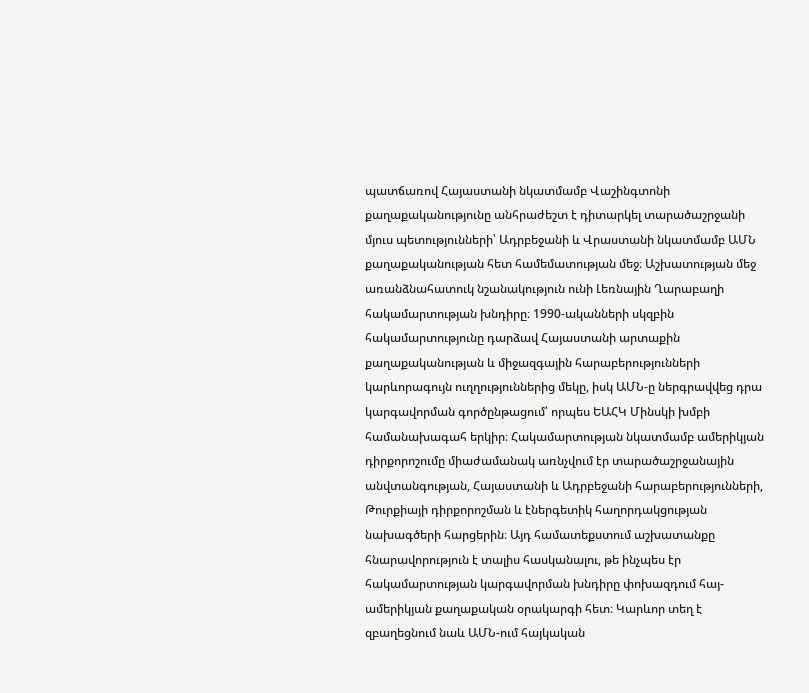պատճառով Հայաստանի նկատմամբ Վաշինգտոնի քաղաքականությունը անհրաժեշտ է դիտարկել տարածաշրջանի մյուս պետությունների՝ Ադրբեջանի և Վրաստանի նկատմամբ ԱՄՆ քաղաքականության հետ համեմատության մեջ։ Աշխատության մեջ առանձնահատուկ նշանակություն ունի Լեռնային Ղարաբաղի հակամարտության խնդիրը։ 1990-ականների սկզբին հակամարտությունը դարձավ Հայաստանի արտաքին քաղաքականության և միջազգային հարաբերությունների կարևորագույն ուղղություններից մեկը, իսկ ԱՄՆ-ը ներգրավվեց դրա կարգավորման գործընթացում՝ որպես ԵԱՀԿ Մինսկի խմբի համանախագահ երկիր։ Հակամարտության նկատմամբ ամերիկյան դիրքորոշումը միաժամանակ առնչվում էր տարածաշրջանային անվտանգության, Հայաստանի և Ադրբեջանի հարաբերությունների, Թուրքիայի դիրքորոշման և էներգետիկ հաղորդակցության նախագծերի հարցերին։ Այդ համատեքստում աշխատանքը հնարավորություն է տալիս հասկանալու, թե ինչպես էր հակամարտության կարգավորման խնդիրը փոխազդում հայ-ամերիկյան քաղաքական օրակարգի հետ։ Կարևոր տեղ է զբաղեցնում նաև ԱՄՆ-ում հայկական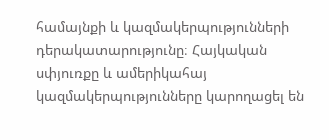համայնքի և կազմակերպությունների դերակատարությունը։ Հայկական սփյուռքը և ամերիկահայ կազմակերպությունները կարողացել են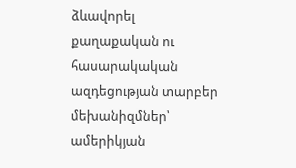ձևավորել քաղաքական ու հասարակական ազդեցության տարբեր մեխանիզմներ՝ ամերիկյան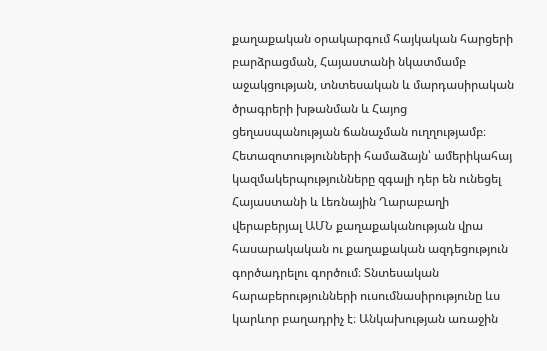քաղաքական օրակարգում հայկական հարցերի բարձրացման, Հայաստանի նկատմամբ աջակցության, տնտեսական և մարդասիրական ծրագրերի խթանման և Հայոց ցեղասպանության ճանաչման ուղղությամբ։ Հետազոտությունների համաձայն՝ ամերիկահայ կազմակերպությունները զգալի դեր են ունեցել Հայաստանի և Լեռնային Ղարաբաղի վերաբերյալ ԱՄՆ քաղաքականության վրա հասարակական ու քաղաքական ազդեցություն գործադրելու գործում։ Տնտեսական հարաբերությունների ուսումնասիրությունը ևս կարևոր բաղադրիչ է։ Անկախության առաջին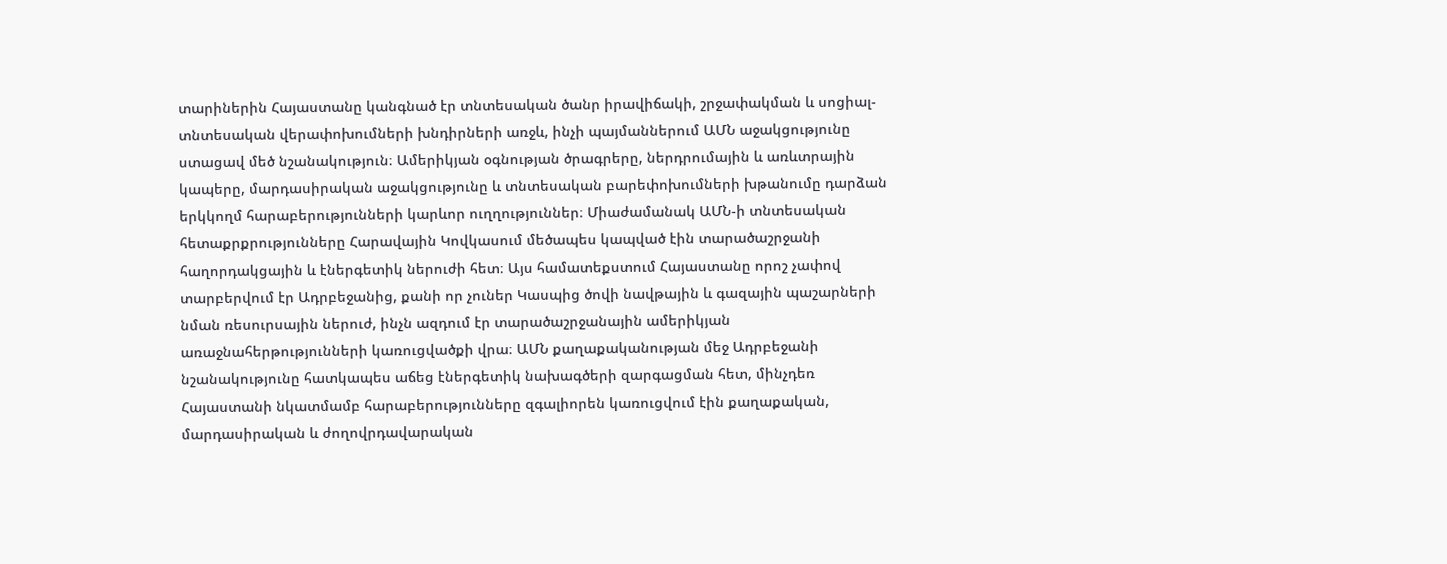տարիներին Հայաստանը կանգնած էր տնտեսական ծանր իրավիճակի, շրջափակման և սոցիալ-տնտեսական վերափոխումների խնդիրների առջև, ինչի պայմաններում ԱՄՆ աջակցությունը ստացավ մեծ նշանակություն։ Ամերիկյան օգնության ծրագրերը, ներդրումային և առևտրային կապերը, մարդասիրական աջակցությունը և տնտեսական բարեփոխումների խթանումը դարձան երկկողմ հարաբերությունների կարևոր ուղղություններ։ Միաժամանակ ԱՄՆ-ի տնտեսական հետաքրքրությունները Հարավային Կովկասում մեծապես կապված էին տարածաշրջանի հաղորդակցային և էներգետիկ ներուժի հետ։ Այս համատեքստում Հայաստանը որոշ չափով տարբերվում էր Ադրբեջանից, քանի որ չուներ Կասպից ծովի նավթային և գազային պաշարների նման ռեսուրսային ներուժ, ինչն ազդում էր տարածաշրջանային ամերիկյան առաջնահերթությունների կառուցվածքի վրա։ ԱՄՆ քաղաքականության մեջ Ադրբեջանի նշանակությունը հատկապես աճեց էներգետիկ նախագծերի զարգացման հետ, մինչդեռ Հայաստանի նկատմամբ հարաբերությունները զգալիորեն կառուցվում էին քաղաքական, մարդասիրական և ժողովրդավարական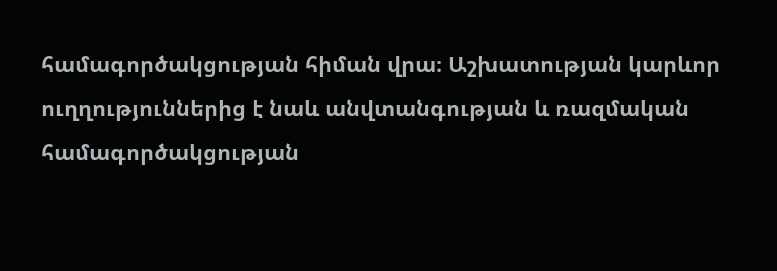համագործակցության հիման վրա։ Աշխատության կարևոր ուղղություններից է նաև անվտանգության և ռազմական համագործակցության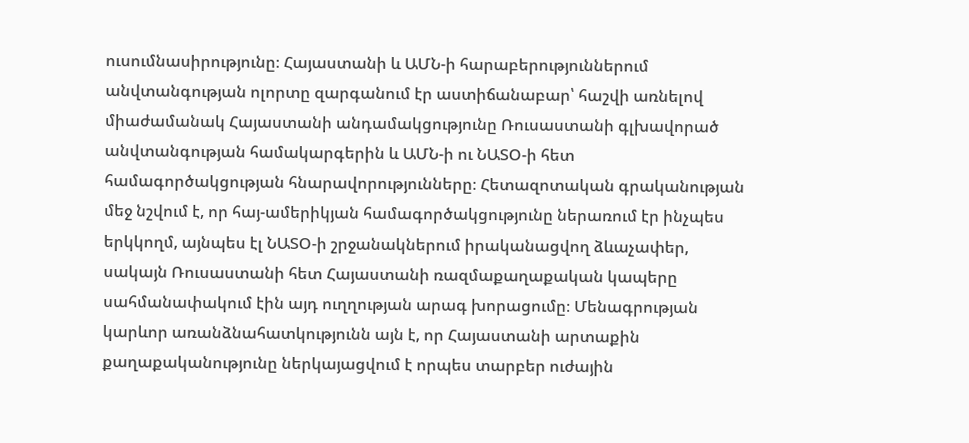ուսումնասիրությունը։ Հայաստանի և ԱՄՆ-ի հարաբերություններում անվտանգության ոլորտը զարգանում էր աստիճանաբար՝ հաշվի առնելով միաժամանակ Հայաստանի անդամակցությունը Ռուսաստանի գլխավորած անվտանգության համակարգերին և ԱՄՆ-ի ու ՆԱՏՕ-ի հետ համագործակցության հնարավորությունները։ Հետազոտական գրականության մեջ նշվում է, որ հայ-ամերիկյան համագործակցությունը ներառում էր ինչպես երկկողմ, այնպես էլ ՆԱՏՕ-ի շրջանակներում իրականացվող ձևաչափեր, սակայն Ռուսաստանի հետ Հայաստանի ռազմաքաղաքական կապերը սահմանափակում էին այդ ուղղության արագ խորացումը։ Մենագրության կարևոր առանձնահատկությունն այն է, որ Հայաստանի արտաքին քաղաքականությունը ներկայացվում է որպես տարբեր ուժային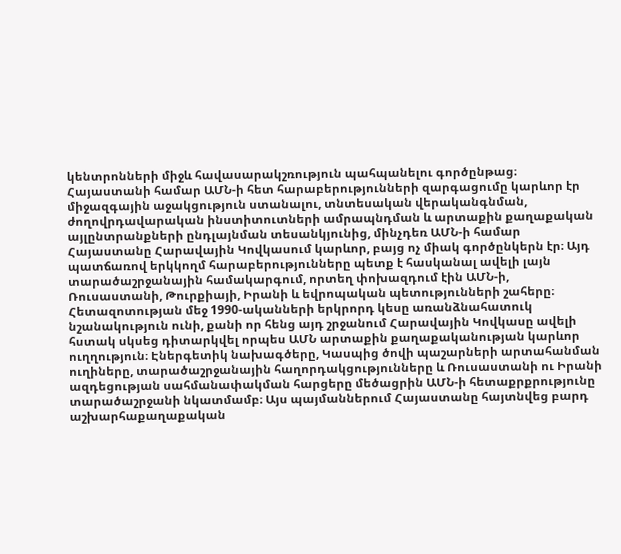կենտրոնների միջև հավասարակշռություն պահպանելու գործընթաց։ Հայաստանի համար ԱՄՆ-ի հետ հարաբերությունների զարգացումը կարևոր էր միջազգային աջակցություն ստանալու, տնտեսական վերականգնման, ժողովրդավարական ինստիտուտների ամրապնդման և արտաքին քաղաքական այլընտրանքների ընդլայնման տեսանկյունից, մինչդեռ ԱՄՆ-ի համար Հայաստանը Հարավային Կովկասում կարևոր, բայց ոչ միակ գործընկերն էր։ Այդ պատճառով երկկողմ հարաբերությունները պետք է հասկանալ ավելի լայն տարածաշրջանային համակարգում, որտեղ փոխազդում էին ԱՄՆ-ի, Ռուսաստանի, Թուրքիայի, Իրանի և եվրոպական պետությունների շահերը։ Հետազոտության մեջ 1990-ականների երկրորդ կեսը առանձնահատուկ նշանակություն ունի, քանի որ հենց այդ շրջանում Հարավային Կովկասը ավելի հստակ սկսեց դիտարկվել որպես ԱՄՆ արտաքին քաղաքականության կարևոր ուղղություն։ Էներգետիկ նախագծերը, Կասպից ծովի պաշարների արտահանման ուղիները, տարածաշրջանային հաղորդակցությունները և Ռուսաստանի ու Իրանի ազդեցության սահմանափակման հարցերը մեծացրին ԱՄՆ-ի հետաքրքրությունը տարածաշրջանի նկատմամբ։ Այս պայմաններում Հայաստանը հայտնվեց բարդ աշխարհաքաղաքական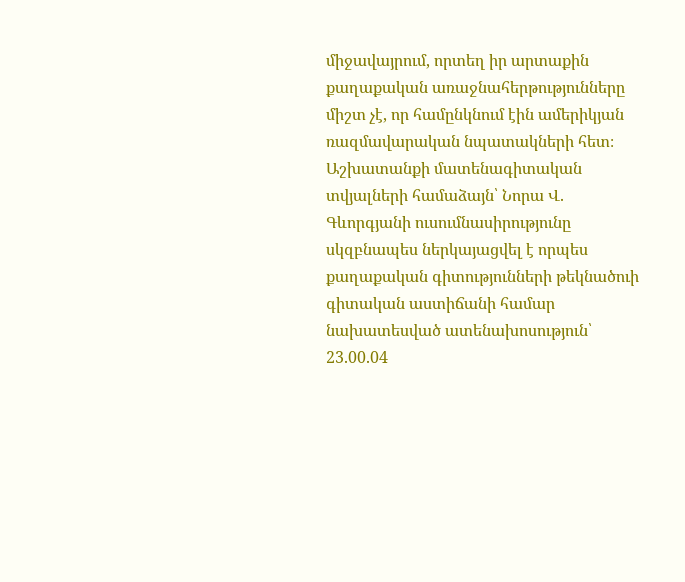միջավայրում, որտեղ իր արտաքին քաղաքական առաջնահերթությունները միշտ չէ, որ համընկնում էին ամերիկյան ռազմավարական նպատակների հետ։ Աշխատանքի մատենագիտական տվյալների համաձայն՝ Նորա Վ. Գևորգյանի ուսումնասիրությունը սկզբնապես ներկայացվել է որպես քաղաքական գիտությունների թեկնածուի գիտական աստիճանի համար նախատեսված ատենախոսություն՝ 23.00.04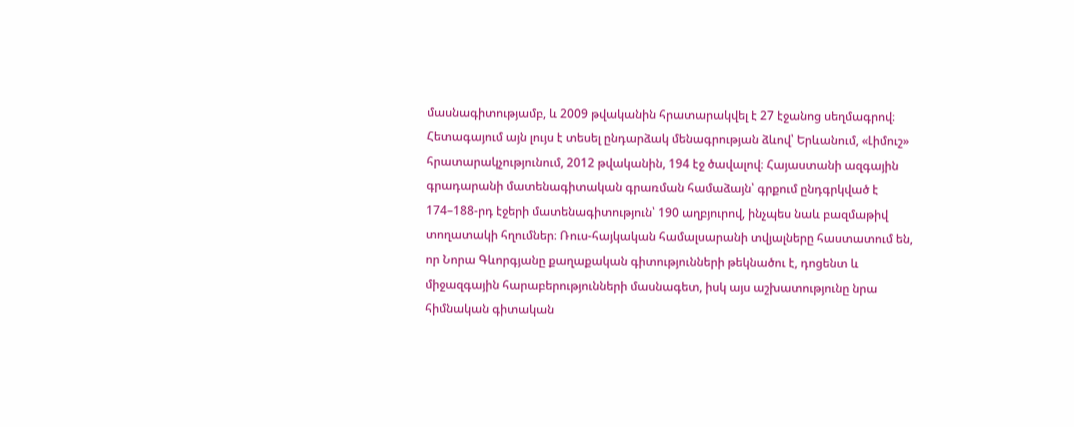մասնագիտությամբ, և 2009 թվականին հրատարակվել է 27 էջանոց սեղմագրով։ Հետագայում այն լույս է տեսել ընդարձակ մենագրության ձևով՝ Երևանում, «Լիմուշ» հրատարակչությունում, 2012 թվականին, 194 էջ ծավալով։ Հայաստանի ազգային գրադարանի մատենագիտական գրառման համաձայն՝ գրքում ընդգրկված է 174–188-րդ էջերի մատենագիտություն՝ 190 աղբյուրով, ինչպես նաև բազմաթիվ տողատակի հղումներ։ Ռուս-հայկական համալսարանի տվյալները հաստատում են, որ Նորա Գևորգյանը քաղաքական գիտությունների թեկնածու է, դոցենտ և միջազգային հարաբերությունների մասնագետ, իսկ այս աշխատությունը նրա հիմնական գիտական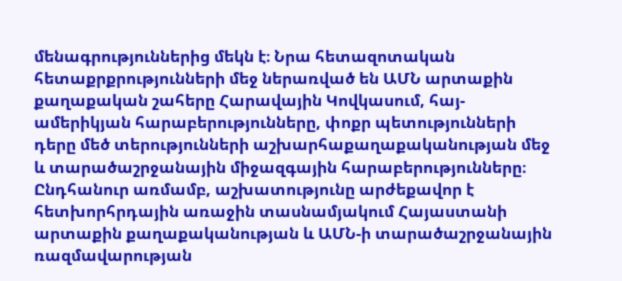մենագրություններից մեկն է։ Նրա հետազոտական հետաքրքրությունների մեջ ներառված են ԱՄՆ արտաքին քաղաքական շահերը Հարավային Կովկասում, հայ-ամերիկյան հարաբերությունները, փոքր պետությունների դերը մեծ տերությունների աշխարհաքաղաքականության մեջ և տարածաշրջանային միջազգային հարաբերությունները։ Ընդհանուր առմամբ, աշխատությունը արժեքավոր է հետխորհրդային առաջին տասնամյակում Հայաստանի արտաքին քաղաքականության և ԱՄՆ-ի տարածաշրջանային ռազմավարության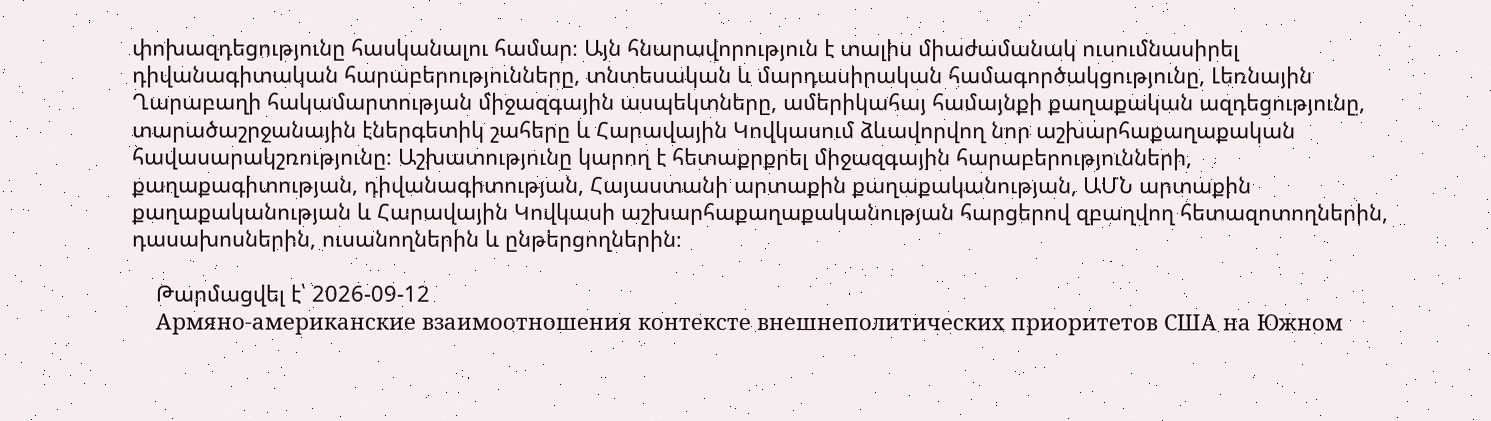փոխազդեցությունը հասկանալու համար։ Այն հնարավորություն է տալիս միաժամանակ ուսումնասիրել դիվանագիտական հարաբերությունները, տնտեսական և մարդասիրական համագործակցությունը, Լեռնային Ղարաբաղի հակամարտության միջազգային ասպեկտները, ամերիկահայ համայնքի քաղաքական ազդեցությունը, տարածաշրջանային էներգետիկ շահերը և Հարավային Կովկասում ձևավորվող նոր աշխարհաքաղաքական հավասարակշռությունը։ Աշխատությունը կարող է հետաքրքրել միջազգային հարաբերությունների, քաղաքագիտության, դիվանագիտության, Հայաստանի արտաքին քաղաքականության, ԱՄՆ արտաքին քաղաքականության և Հարավային Կովկասի աշխարհաքաղաքականության հարցերով զբաղվող հետազոտողներին, դասախոսներին, ուսանողներին և ընթերցողներին։

    Թարմացվել է՝ 2026-09-12
    Армяно-американские взаимоотношения контексте внешнеполитических приоритетов США на Южном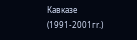Кавказе (1991-2001гr.)